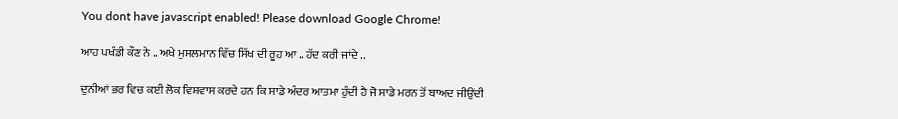You dont have javascript enabled! Please download Google Chrome!

ਆਹ ਪਖੰਡੀ ਕੌਣ ਨੇ .. ਅਖੇ ਮੁਸਲਮਾਨ ਵਿੱਚ ਸਿੱਖ ਦੀ ਰੂਹ ਆ .. ਹੱਦ ਕਰੀ ਜਾਂਦੇ ..

ਦੁਨੀਆਂ ਭਰ ਵਿਚ ਕਈ ਲੋਕ ਵਿਸ਼ਵਾਸ ਕਰਦੇ ਹਨ ਕਿ ਸਾਡੇ ਅੰਦਰ ਆਤਮਾ ਹੁੰਦੀ ਹੈ ਜੋ ਸਾਡੇ ਮਰਨ ਤੋਂ ਬਾਅਦ ਜੀਉਂਦੀ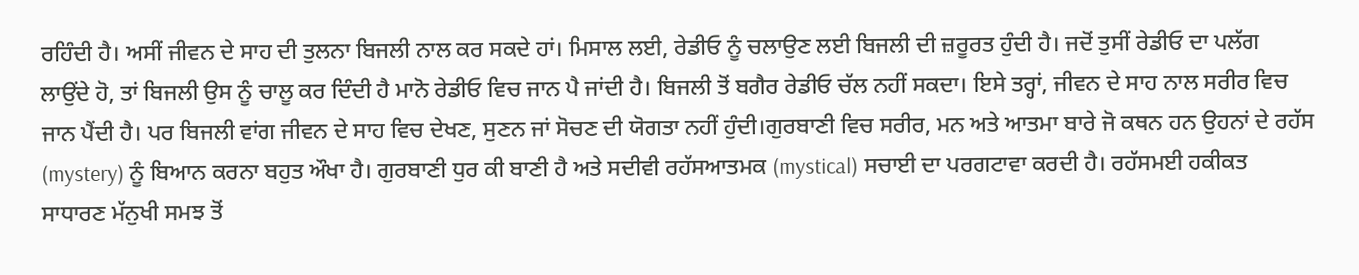ਰਹਿੰਦੀ ਹੈ। ਅਸੀਂ ਜੀਵਨ ਦੇ ਸਾਹ ਦੀ ਤੁਲਨਾ ਬਿਜਲੀ ਨਾਲ ਕਰ ਸਕਦੇ ਹਾਂ। ਮਿਸਾਲ ਲਈ, ਰੇਡੀਓ ਨੂੰ ਚਲਾਉਣ ਲਈ ਬਿਜਲੀ ਦੀ ਜ਼ਰੂਰਤ ਹੁੰਦੀ ਹੈ। ਜਦੋਂ ਤੁਸੀਂ ਰੇਡੀਓ ਦਾ ਪਲੱਗ ਲਾਉਂਦੇ ਹੋ, ਤਾਂ ਬਿਜਲੀ ਉਸ ਨੂੰ ਚਾਲੂ ਕਰ ਦਿੰਦੀ ਹੈ ਮਾਨੋ ਰੇਡੀਓ ਵਿਚ ਜਾਨ ਪੈ ਜਾਂਦੀ ਹੈ। ਬਿਜਲੀ ਤੋਂ ਬਗੈਰ ਰੇਡੀਓ ਚੱਲ ਨਹੀਂ ਸਕਦਾ। ਇਸੇ ਤਰ੍ਹਾਂ, ਜੀਵਨ ਦੇ ਸਾਹ ਨਾਲ ਸਰੀਰ ਵਿਚ ਜਾਨ ਪੈਂਦੀ ਹੈ। ਪਰ ਬਿਜਲੀ ਵਾਂਗ ਜੀਵਨ ਦੇ ਸਾਹ ਵਿਚ ਦੇਖਣ, ਸੁਣਨ ਜਾਂ ਸੋਚਣ ਦੀ ਯੋਗਤਾ ਨਹੀਂ ਹੁੰਦੀ।ਗੁਰਬਾਣੀ ਵਿਚ ਸਰੀਰ, ਮਨ ਅਤੇ ਆਤਮਾ ਬਾਰੇ ਜੋ ਕਥਨ ਹਨ ਉਹਨਾਂ ਦੇ ਰਹੱਸ (mystery) ਨੂੰ ਬਿਆਨ ਕਰਨਾ ਬਹੁਤ ਔਖਾ ਹੈ। ਗੁਰਬਾਣੀ ਧੁਰ ਕੀ ਬਾਣੀ ਹੈ ਅਤੇ ਸਦੀਵੀ ਰਹੱਸਆਤਮਕ (mystical) ਸਚਾਈ ਦਾ ਪਰਗਟਾਵਾ ਕਰਦੀ ਹੈ। ਰਹੱਸਮਈ ਹਕੀਕਤ ਸਾਧਾਰਣ ਮੱਨੁਖੀ ਸਮਝ ਤੋਂ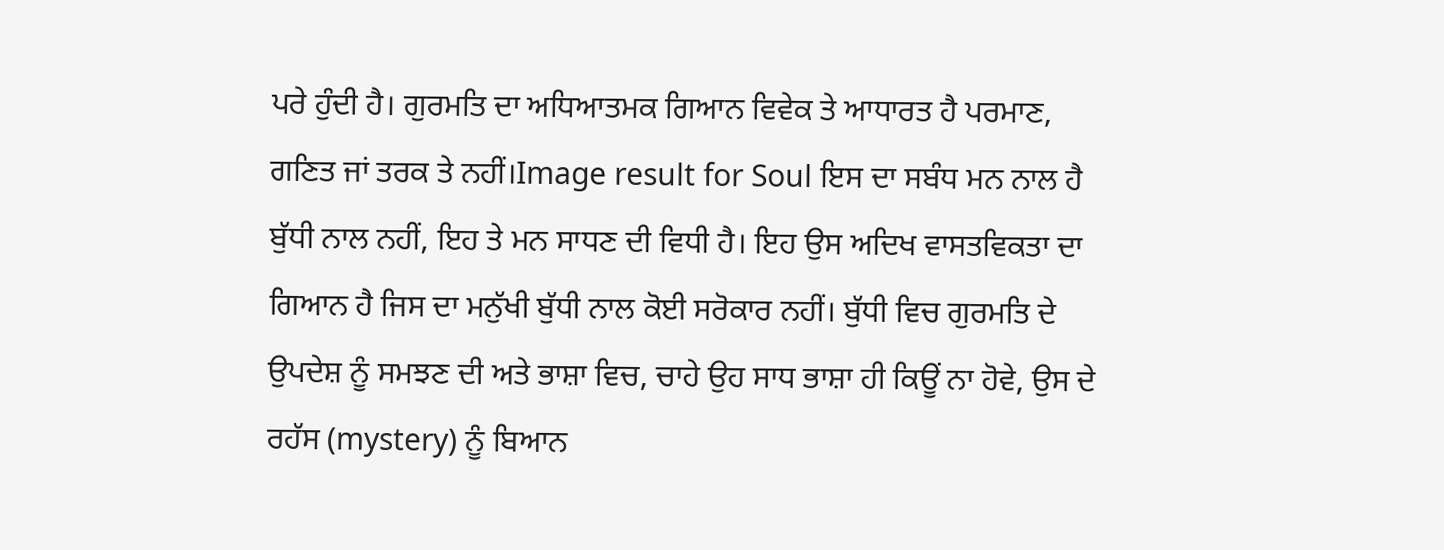ਪਰੇ ਹੁੰਦੀ ਹੈ। ਗੁਰਮਤਿ ਦਾ ਅਧਿਆਤਮਕ ਗਿਆਨ ਵਿਵੇਕ ਤੇ ਆਧਾਰਤ ਹੈ ਪਰਮਾਣ, ਗਣਿਤ ਜਾਂ ਤਰਕ ਤੇ ਨਹੀਂ।Image result for Soul ਇਸ ਦਾ ਸਬੰਧ ਮਨ ਨਾਲ ਹੈ ਬੁੱਧੀ ਨਾਲ ਨਹੀਂ, ਇਹ ਤੇ ਮਨ ਸਾਧਣ ਦੀ ਵਿਧੀ ਹੈ। ਇਹ ਉਸ ਅਦਿਖ ਵਾਸਤਵਿਕਤਾ ਦਾ ਗਿਆਨ ਹੈ ਜਿਸ ਦਾ ਮਨੁੱਖੀ ਬੁੱਧੀ ਨਾਲ ਕੋਈ ਸਰੋਕਾਰ ਨਹੀਂ। ਬੁੱਧੀ ਵਿਚ ਗੁਰਮਤਿ ਦੇ ਉਪਦੇਸ਼ ਨੂੰ ਸਮਝਣ ਦੀ ਅਤੇ ਭਾਸ਼ਾ ਵਿਚ, ਚਾਹੇ ਉਹ ਸਾਧ ਭਾਸ਼ਾ ਹੀ ਕਿਊਂ ਨਾ ਹੋਵੇ, ਉਸ ਦੇ ਰਹੱਸ (mystery) ਨੂੰ ਬਿਆਨ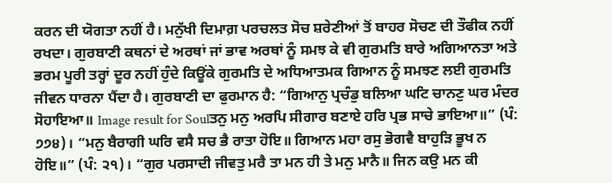ਕਰਨ ਦੀ ਯੋਗਤਾ ਨਹੀਂ ਹੈ। ਮਨੁੱਖੀ ਦਿਮਾਗ਼ ਪਰਚਲਤ ਸੋਚ ਸ਼ਰੇਣੀਆਂ ਤੋਂ ਬਾਹਰ ਸੋਚਣ ਦੀ ਤੌਫੀਕ ਨਹੀਂ ਰਖਦਾ। ਗੁਰਬਾਣੀ ਕਥਨਾਂ ਦੇ ਅਰਥਾਂ ਜਾਂ ਭਾਵ ਅਰਥਾਂ ਨੂੰ ਸਮਝ ਕੇ ਵੀ ਗੁਰਮਤਿ ਬਾਰੇ ਅਗਿਆਨਤਾ ਅਤੇ ਭਰਮ ਪੂਰੀ ਤਰ੍ਹਾਂ ਦੂਰ ਨਹੀਂ ਹੁੰਦੇ ਕਿਊਂਕੇ ਗੁਰਮਤਿ ਦੇ ਅਧਿਆਤਮਕ ਗਿਆਨ ਨੂੰ ਸਮਝਣ ਲਈ ਗੁਰਮਤਿ ਜੀਵਨ ਧਾਰਨਾ ਪੈਂਦਾ ਹੈ। ਗੁਰਬਾਣੀ ਦਾ ਫੁਰਮਾਨ ਹੈ: “ਗਿਆਨੁ ਪ੍ਰਚੰਡੁ ਬਲਿਆ ਘਟਿ ਚਾਨਣੁ ਘਰ ਮੰਦਰ ਸੋਹਾਇਆ॥ Image result for Soulਤਨੁ ਮਨੁ ਅਰਪਿ ਸੀਗਾਰ ਬਣਾਏ ਹਰਿ ਪ੍ਰਭ ਸਾਚੇ ਭਾਇਆ॥” (ਪੰ: ੭੭੪)। “ਮਨੁ ਬੈਰਾਗੀ ਘਰਿ ਵਸੈ ਸਚ ਭੈ ਰਾਤਾ ਹੋਇ॥ ਗਿਆਨ ਮਹਾ ਰਸੁ ਭੋਗਵੈ ਬਾਹੁੜਿ ਭੂਖ ਨ ਹੋਇ॥” (ਪੰ: ੨੧)। “ਗੁਰ ਪਰਸਾਦੀ ਜੀਵਤੁ ਮਰੈ ਤਾ ਮਨ ਹੀ ਤੇ ਮਨੁ ਮਾਨੈ॥ ਜਿਨ ਕਉ ਮਨ ਕੀ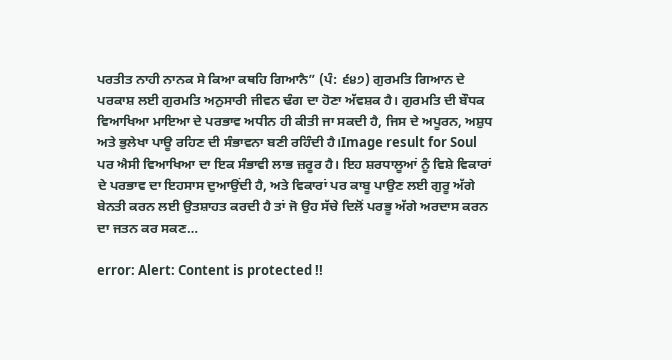ਪਰਤੀਤ ਨਾਹੀ ਨਾਨਕ ਸੇ ਕਿਆ ਕਥਹਿ ਗਿਆਨੈ” (ਪੰ: ੬੪੭) ਗੁਰਮਤਿ ਗਿਆਨ ਦੇ ਪਰਕਾਸ਼ ਲਈ ਗੁਰਮਤਿ ਅਨੁਸਾਰੀ ਜੀਵਨ ਢੰਗ ਦਾ ਹੋਣਾ ਅੱਵਸ਼ਕ ਹੈ। ਗੁਰਮਤਿ ਦੀ ਬੌਧਕ ਵਿਆਖਿਆ ਮਾਇਆ ਦੇ ਪਰਭਾਵ ਅਧੀਨ ਹੀ ਕੀਤੀ ਜਾ ਸਕਦੀ ਹੈ, ਜਿਸ ਦੇ ਅਪੂਰਨ, ਅਸ਼ੁਧ ਅਤੇ ਭੁਲੇਖਾ ਪਾਊ ਰਹਿਣ ਦੀ ਸੰਭਾਵਨਾ ਬਣੀ ਰਹਿੰਦੀ ਹੈ।Image result for Soul ਪਰ ਐਸੀ ਵਿਆਖਿਆ ਦਾ ਇਕ ਸੰਭਾਵੀ ਲਾਭ ਜ਼ਰੂਰ ਹੈ। ਇਹ ਸ਼ਰਧਾਲੂਆਂ ਨੂੰ ਵਿਸ਼ੇ ਵਿਕਾਰਾਂ ਦੇ ਪਰਭਾਵ ਦਾ ਇਹਸਾਸ ਦੁਆਉਂਦੀ ਹੈ, ਅਤੇ ਵਿਕਾਰਾਂ ਪਰ ਕਾਬੂ ਪਾਉਣ ਲਈ ਗੁਰੂ ਅੱਗੇ ਬੇਨਤੀ ਕਰਨ ਲਈ ਉਤਸ਼ਾਹਤ ਕਰਦੀ ਹੈ ਤਾਂ ਜੋ ਉਹ ਸੱਚੇ ਦਿਲੋਂ ਪਰਭੂ ਅੱਗੇ ਅਰਦਾਸ ਕਰਨ ਦਾ ਜਤਨ ਕਰ ਸਕਣ…

error: Alert: Content is protected !!